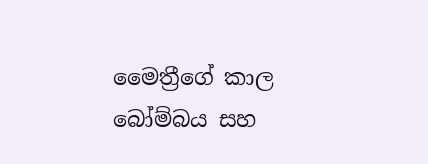මෛත්‍රීගේ කාල බෝම්බය සහ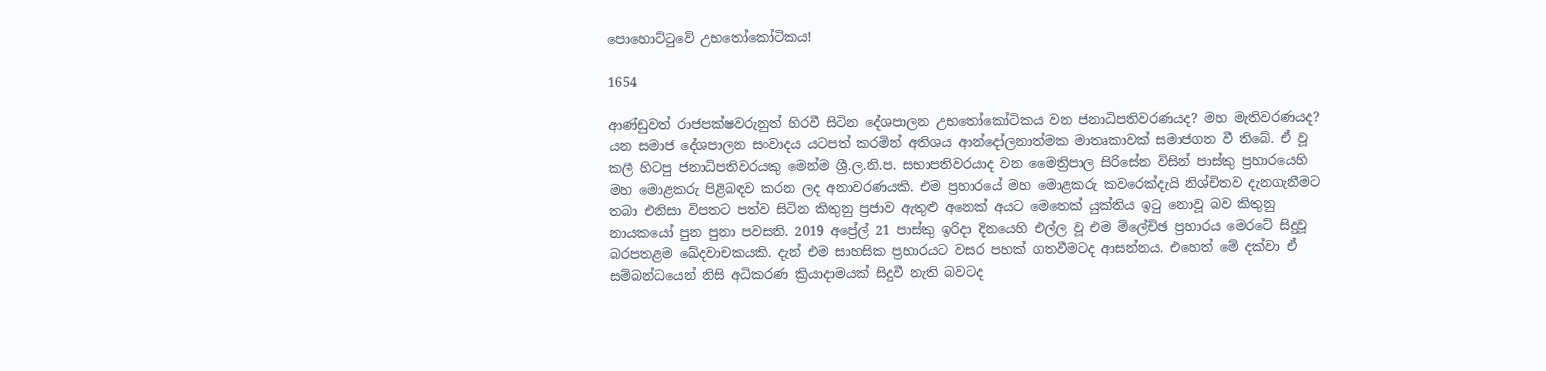පොහොට්ටුවේ උභතෝකෝටිකය!

1654

ආණ්ඩුවත් රාජපක්ෂවරුනුත් හිරවී සිටින දේශපාලන උභතෝකෝටිකය වන ජනාධිපතිවරණයද? මහ මැතිවරණයද? යන සමාජ දේශපාලන සංවාදය යටපත් කරමින් අතිශය ආන්දෝලනාත්මක මාතෘකාවක් සමාජගත වී තිබේ. ඒ වූ කලී හිටපු ජනාධිපතිවරයකු මෙන්ම ශ්‍රී.ල.නි.ප. සභාපතිවරයාද වන මෛත්‍රිපාල සිරිසේන විසින් පාස්කු ප්‍රහාරයෙහි මහ මොළකරු පිළිබඳව කරන ලද අනාවරණයකි. එම ප්‍රහාරයේ මහ මොළකරු කවරෙක්දැයි නිශ්චිතව දැනගැනීමට තබා එනිසා විපතට පත්ව සිටින කිතුනු ප්‍රජාව ඇතුළු අනෙක් අයට මෙතෙක් යුක්තිය ඉටු නොවූ බව කිතුනු නායකයෝ පුන පුනා පවසති. 2019 අප්‍රේල් 21 පාස්කු ඉරිදා දිනයෙහි එල්ල වූ එම ම්ලේච්ඡ ප්‍රහාරය මෙරටේ සිදුවූ බරපතළම ඛේදවාචකයකි. දැන් එම සාහසික ප්‍රහාරයට වසර පහක් ගතවීමටද ආසන්නය. එහෙත් මේ දක්වා ඒ සම්බන්ධයෙන් නිසි අධිකරණ ක්‍රියාදාමයක් සිදුවී නැති බවටද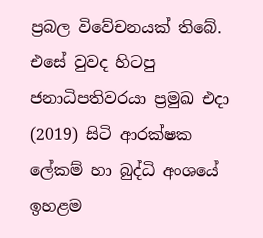ප්‍රබල විවේචනයක් තිබේ. එසේ වුවද හිටපු ජනාධිපතිවරයා ප්‍රමුඛ එදා (2019) සිටි ආරක්ෂක ලේකම් හා බුද්ධි අංශයේ ඉහළම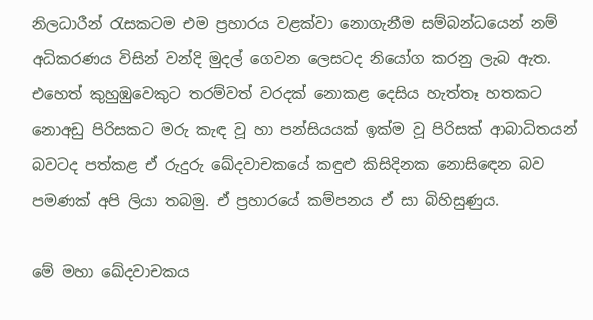නිලධාරීන් රැසකටම එම ප්‍රහාරය වළක්වා නොගැනීම සම්බන්ධයෙන් නම් අධිකරණය විසින් වන්දි මුදල් ගෙවන ලෙසටද නියෝග කරනු ලැබ ඇත. එහෙත් කුහුඹුවෙකුට තරම්වත් වරදක් නොකළ දෙසිය හැත්තෑ හතකට නොඅඩු පිරිසකට මරු කැඳ වූ හා පන්සියයක් ඉක්ම වූ පිරිසක් ආබාධිතයන් බවටද පත්කළ ඒ රුදුරු ඛේදවාචකයේ කඳුළු කිසිදිනක නොසිඳෙන බව පමණක් අපි ලියා තබමු. ඒ ප්‍රහාරයේ කම්පනය ඒ සා බිහිසුණුය.

මේ මහා ඛේදවාචකය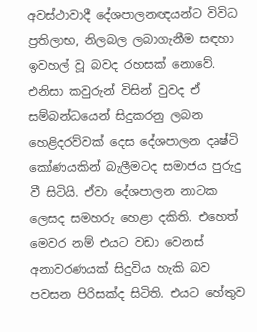අවස්ථාවාදී දේශපාලනඥයන්ට විවිධ ප්‍රතිලාභ, නිලබල ලබාගැනීම සඳහා ඉවහල් වූ බවද රහසක් නොවේ. එනිසා කවුරුන් විසින් වුවද ඒ සම්බන්ධයෙන් සිදුකරනු ලබන හෙළිදරව්වක් දෙස දේශපාලන දෘෂ්ටි කෝණයකින් බැලීමටද සමාජය පුරුදු වී සිටියි. ඒවා දේශපාලන නාටක ලෙසද සමහරු හෙළා දකිති. එහෙත් මෙවර නම් එයට වඩා වෙනස් අනාවරණයක් සිදුවිය හැකි බව පවසන පිරිසක්ද සිටිති. එයට හේතුව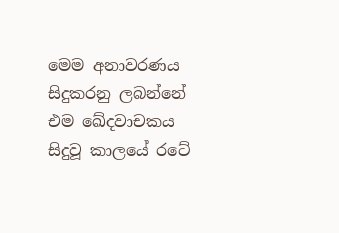මෙම අනාවරණය සිදුකරනු ලබන්නේ එම ඛේදවාචකය සිදුවූ කාලයේ රටේ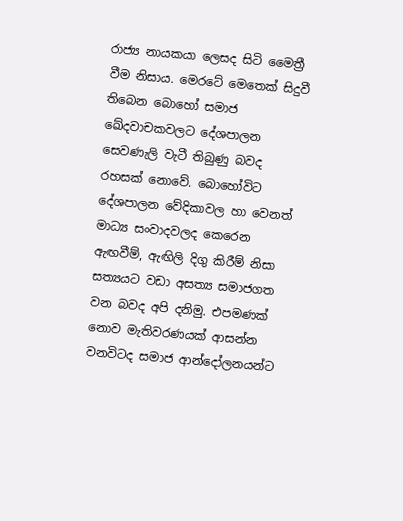රාජ්‍ය නායකයා ලෙසද සිටි මෛත්‍රී වීම නිසාය. මෙරටේ මෙතෙක් සිදුවී තිබෙන බොහෝ සමාජ ඛේදවාචකවලට දේශපාලන සෙවණැලි වැටී තිබුණු බවද රහසක් නොවේ. බොහෝවිට දේශපාලන වේදිකාවල හා වෙනත් මාධ්‍ය සංවාදවලද කෙරෙන ඇඟවීම්, ඇඟිලි දිගු කිරීම් නිසා සත්‍යයට වඩා අසත්‍ය සමාජගත වන බවද අපි දනිමු. එපමණක් නොව මැතිවරණයක් ආසන්න වනවිටද සමාජ ආන්දෝලනයන්ට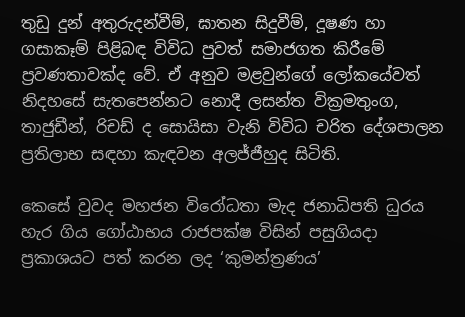තුඩු දුන් අතුරුදන්වීම්, ඝාතන සිදුවීම්, දූෂණ හා ගසාකෑම් පිළිබඳ විවිධ පුවත් සමාජගත කිරීමේ ප්‍රවණතාවක්ද වේ. ඒ අනුව මළවුන්ගේ ලෝකයේවත් නිදහසේ සැතපෙන්නට නොදී ලසන්ත වික්‍රමතුංග, තාජුඩීන්, රිචඩ් ද සොයිසා වැනි විවිධ චරිත දේශපාලන ප්‍රතිලාභ සඳහා කැඳවන අලජ්ජීහුද සිටිති.

කෙසේ වුවද මහජන විරෝධතා මැද ජනාධිපති ධුරය හැර ගිය ගෝඨාභය රාජපක්ෂ විසින් පසුගියදා ප්‍රකාශයට පත් කරන ලද ‘කුමන්ත්‍රණය’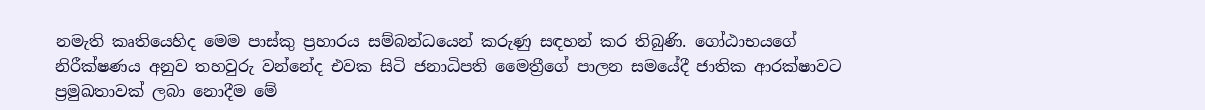නමැති කෘතියෙහිද මෙම පාස්කු ප්‍රහාරය සම්බන්ධයෙන් කරුණු සඳහන් කර තිබුණි. ගෝඨාභයගේ නිරීක්ෂණය අනුව තහවුරු වන්නේද එවක සිටි ජනාධිපති මෛත්‍රීගේ පාලන සමයේදී ජාතික ආරක්ෂාවට ප්‍රමුඛතාවක් ලබා නොදීම මේ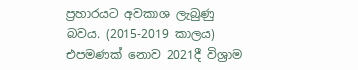ප්‍රහාරයට අවකාශ ලැබුණු බවය. (2015-2019 කාලය) එපමණක් නොව 2021දී විශ්‍රාම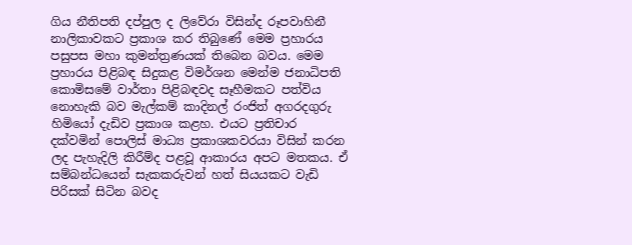ගිය නීතිපති දප්පුල ද ලිවේරා විසින්ද රූපවාහිනී නාලිකාවකට ප්‍රකාශ කර තිබුණේ මෙම ප්‍රහාරය පසුපස මහා කුමන්ත්‍රණයක් තිබෙන බවය. මෙම ප්‍රහාරය පිළිබඳ සිදුකළ විමර්ශන මෙන්ම ජනාධිපති කොමිසමේ වාර්තා පිළිබඳවද සෑහීමකට පත්විය නොහැකි බව මැල්කම් කාදිනල් රංජිත් අගරදගුරු හිමියෝ දැඩිව ප්‍රකාශ කළහ. එයට ප්‍රතිචාර දක්වමින් පොලිස් මාධ්‍ය ප්‍රකාශකවරයා විසින් කරන ලද පැහැදිලි කිරීම්ද පළවූ ආකාරය අපට මතකය. ඒ සම්බන්ධයෙන් සැකකරුවන් හත් සියයකට වැඩි පිරිසක් සිටින බවද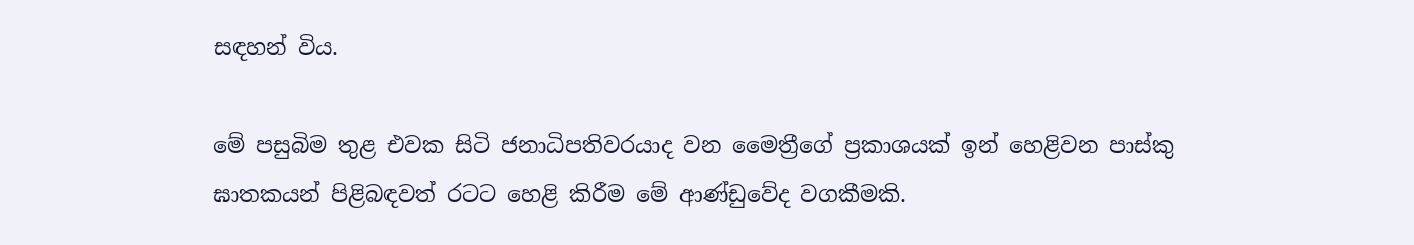සඳහන් විය.

මේ පසුබිම තුළ එවක සිටි ජනාධිපතිවරයාද වන මෛත්‍රීගේ ප්‍රකාශයක් ඉන් හෙළිවන පාස්කු ඝාතකයන් පිළිබඳවත් රටට හෙළි කිරීම මේ ආණ්ඩුවේද වගකීමකි.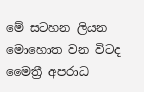මේ සටහන ලියන මොහොත වන විටද මෛත්‍රී අපරාධ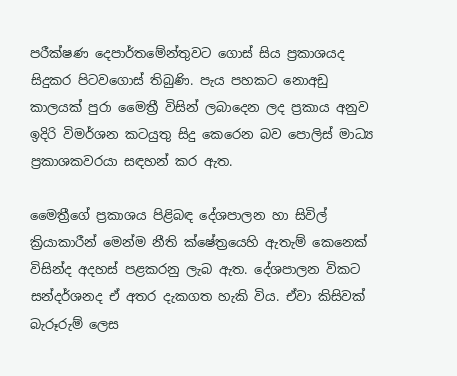පරීක්ෂණ දෙපාර්තමේන්තුවට ගොස් සිය ප්‍රකාශයද සිදුකර පිටවගොස් තිබුණි. පැය පහකට නොඅඩු කාලයක් පුරා මෛත්‍රී විසින් ලබාදෙන ලද ප්‍රකාය අනුව ඉදිරි විමර්ශන කටයුතු සිදු කෙරෙන බව පොලිස් මාධ්‍ය ප්‍රකාශකවරයා සඳහන් කර ඇත.

මෛත්‍රීගේ ප්‍රකාශය පිළිබඳ දේශපාලන හා සිවිල් ක්‍රියාකාරීන් මෙන්ම නීති ක්ෂේත්‍රයෙහි ඇතැම් කෙනෙක් විසින්ද අදහස් පළකරනු ලැබ ඇත. දේශපාලන විකට සන්දර්ශනද ඒ අතර දැකගත හැකි විය. ඒවා කිසිවක් බැරූරුම් ලෙස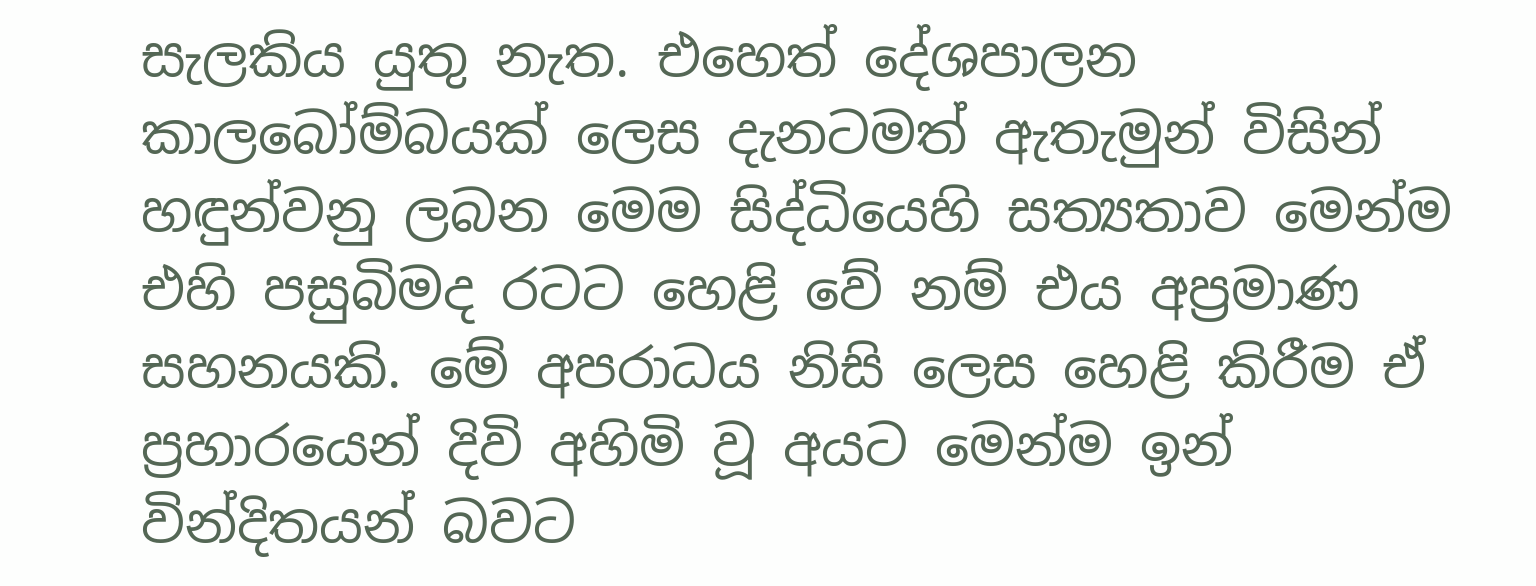සැලකිය යුතු නැත. එහෙත් දේශපාලන කාලබෝම්බයක් ලෙස දැනටමත් ඇතැමුන් විසින් හඳුන්වනු ලබන මෙම සිද්ධියෙහි සත්‍යතාව මෙන්ම එහි පසුබිමද රටට හෙළි වේ නම් එය අප්‍රමාණ සහනයකි. මේ අපරාධය නිසි ලෙස හෙළි කිරීම ඒ ප්‍රහාරයෙන් දිවි අහිමි වූ අයට මෙන්ම ඉන් වින්දිතයන් බවට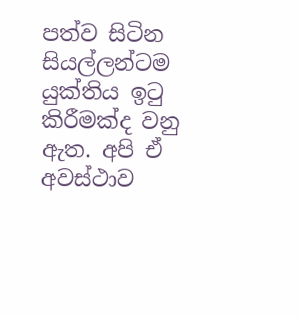පත්ව සිටින සියල්ලන්ටම යුක්තිය ඉටු කිරීමක්ද වනු ඇත. අපි ඒ අවස්ථාව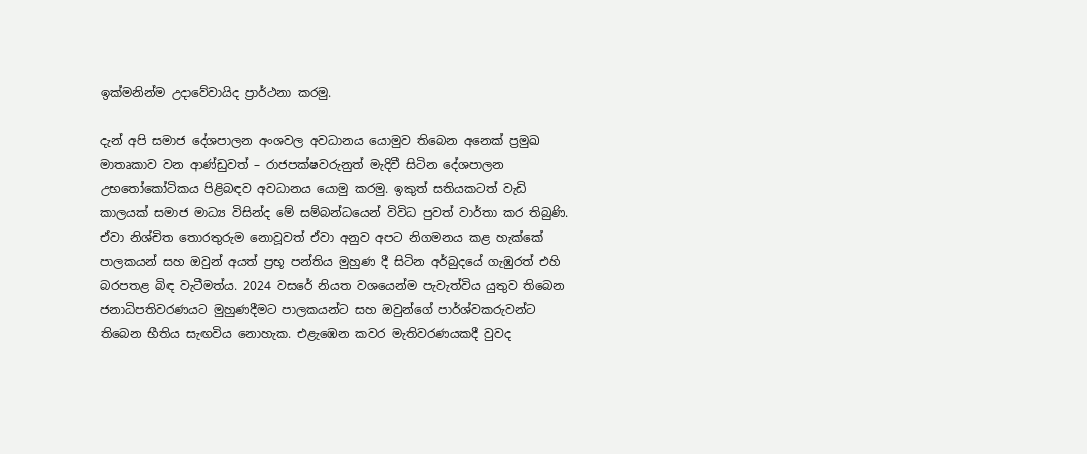ඉක්මනින්ම උදාවේවායිද ප්‍රාර්ථනා කරමු.

දැන් අපි සමාජ දේශපාලන අංශවල අවධානය යොමුව තිබෙන අනෙක් ප්‍රමුඛ මාතෘකාව වන ආණ්ඩුවත් – රාජපක්ෂවරුනුත් මැදිවී සිටින දේශපාලන උභතෝකෝටිකය පිළිබඳව අවධානය යොමු කරමු. ඉකුත් සතියකටත් වැඩි කාලයක් සමාජ මාධ්‍ය විසින්ද මේ සම්බන්ධයෙන් විවිධ පුවත් වාර්තා කර තිබුණි. ඒවා නිශ්චිත තොරතුරුම නොවූවත් ඒවා අනුව අපට නිගමනය කළ හැක්කේ පාලකයන් සහ ඔවුන් අයත් ප්‍රභූ පන්තිය මුහුණ දී සිටින අර්බුදයේ ගැඹුරත් එහි බරපතළ බිඳ වැටීමත්ය. 2024 වසරේ නියත වශයෙන්ම පැවැත්විය යුතුව තිබෙන ජනාධිපතිවරණයට මුහුණදීමට පාලකයන්ට සහ ඔවුන්ගේ පාර්ශ්වකරුවන්ට තිබෙන භීතිය සැඟවිය නොහැක. එළැඹෙන කවර මැතිවරණයකදී වුවද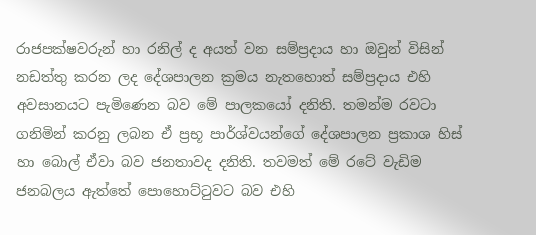රාජපක්ෂවරුන් හා රනිල් ද අයත් වන සම්ප්‍රදාය හා ඔවුන් විසින් නඩත්තු කරන ලද දේශපාලන ක්‍රමය නැතහොත් සම්ප්‍රදාය එහි අවසානයට පැමිණෙන බව මේ පාලකයෝ දනිති. තමන්ම රවටා ගනිමින් කරනු ලබන ඒ ප්‍රභූ පාර්ශ්වයන්ගේ දේශපාලන ප්‍රකාශ හිස් හා බොල් ඒවා බව ජනතාවද දනිති. තවමත් මේ රටේ වැඩිම ජනබලය ඇත්තේ පොහොට්ටුවට බව එහි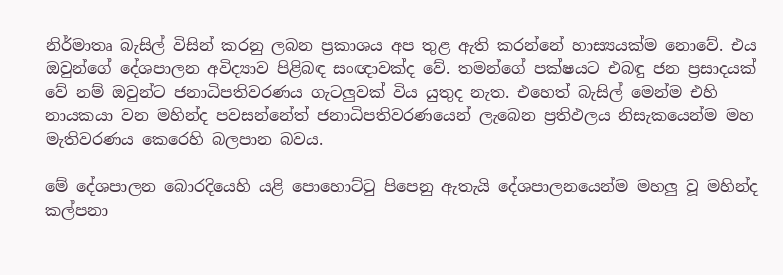නිර්මාතෘ බැසිල් විසින් කරනු ලබන ප්‍රකාශය අප තුළ ඇති කරන්නේ හාස්‍යයක්ම නොවේ. එය ඔවුන්ගේ දේශපාලන අවිද්‍යාව පිළිබඳ සංඥාවක්ද වේ. තමන්ගේ පක්ෂයට එබඳු ජන ප්‍රසාදයක් වේ නම් ඔවුන්ට ජනාධිපතිවරණය ගැටලුවක් විය යුතුද නැත. එහෙත් බැසිල් මෙන්ම එහි නායකයා වන මහින්ද පවසන්නේත් ජනාධිපතිවරණයෙන් ලැබෙන ප්‍රතිඵලය නිසැකයෙන්ම මහ මැතිවරණය කෙරෙහි බලපාන බවය.

මේ දේශපාලන බොරදියෙහි යළි පොහොට්ටු පිපෙනු ඇතැයි දේශපාලනයෙන්ම මහලු වූ මහින්ද කල්පනා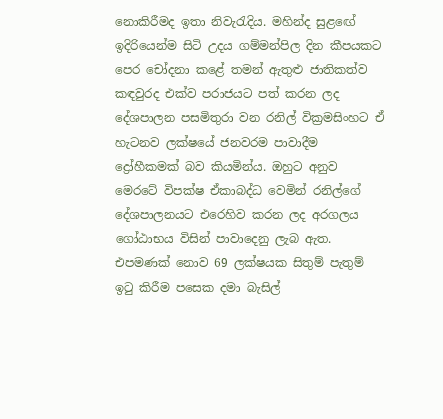නොකිරීමද ඉතා නිවැරැදිය. මහින්ද සුළඟේ ඉදිරියෙන්ම සිටි උදය ගම්මන්පිල දින කීපයකට පෙර චෝදනා කළේ තමන් ඇතුළු ජාතිකත්ව කඳවුරද එක්ව පරාජයට පත් කරන ලද දේශපාලන පසමිතුරා වන රනිල් වික්‍රමසිංහට ඒ හැටනව ලක්ෂයේ ජනවරම පාවාදීම ද්‍රෝහීකමක් බව කියමින්ය. ඔහුට අනුව මෙරටේ විපක්ෂ ඒකාබද්ධ වෙමින් රනිල්ගේ දේශපාලනයට එරෙහිව කරන ලද අරගලය ගෝඨාභය විසින් පාවාදෙනු ලැබ ඇත. එපමණක් නොව 69 ලක්ෂයක සිතුම් පැතුම් ඉටු කිරීම පසෙක දමා බැසිල්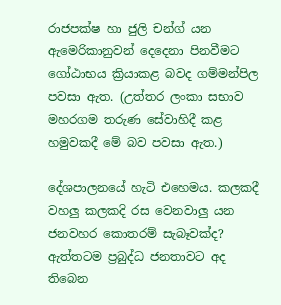රාජපක්ෂ හා ජුලි චන්ග් යන ඇමෙරිකානුවන් දෙදෙනා පිනවීමට ගෝඨාභය ක්‍රියාකළ බවද ගම්මන්පිල පවසා ඇත. (උත්තර ලංකා සභාව මහරගම තරුණ සේවාහිදී කළ හමුවකදී මේ බව පවසා ඇත.)

දේශපාලනයේ හැටි එහෙමය. කලකදී වහලු කලකදි රස වෙනවාලු යන ජනවහර කොතරම් සැබෑවක්ද? ඇත්තටම ප්‍රබුද්ධ ජනතාවට අද තිබෙන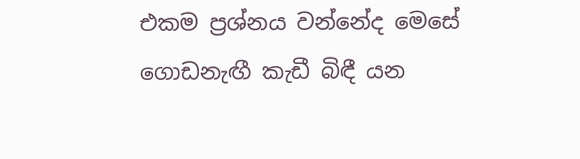එකම ප්‍රශ්නය වන්නේද මෙසේ ගොඩනැඟී කැඩී බිඳී යන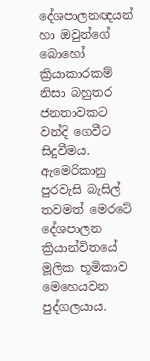දේශපාලනඥයන් හා ඔවුන්ගේ බොහෝ ක්‍රියාකාරකම් නිසා බහුතර ජනතාවකට වන්දි ගෙවීට සිදුවීමය. ඇමෙරිකානු පුරවැසි බැසිල් තවමත් මෙරටේ දේශපාලන ක්‍රියාන්විතයේ මූලික භූමිකාව මෙහෙයවන පුද්ගලයාය.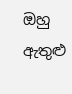ඔහු ඇතුළු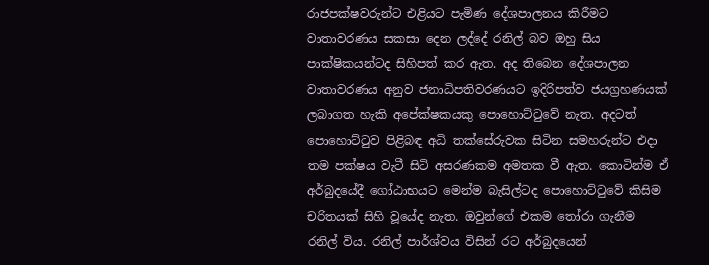රාජපක්ෂවරුන්ට එළියට පැමිණ දේශපාලනය කිරීමට වාතාවරණය සකසා දෙන ලද්දේ රනිල් බව ඔහු සිය පාක්ෂිකයන්ටද සිහිපත් කර ඇත. අද තිබෙන දේශපාලන වාතාවරණය අනුව ජනාධිපතිවරණයට ඉදිරිපත්ව ජයග්‍රහණයක් ලබාගත හැකි අපේක්ෂකයකු පොහොට්ටුවේ නැත. අදටත් පොහොට්ටුව පිළිබඳ අධි තක්සේරුවක සිටින සමහරුන්ට එදා තම පක්ෂය වැටී සිටි අසරණකම අමතක වී ඇත. කොටින්ම ඒ අර්බුදයේදී ගෝඨාභයට මෙන්ම බැසිල්ටද පොහොට්ටුවේ කිසිම චරිතයක් සිහි වූයේද නැත. ඔවුන්ගේ එකම තෝරා ගැනීම රනිල් විය. රනිල් පාර්ශ්වය විසින් රට අර්බුදයෙන්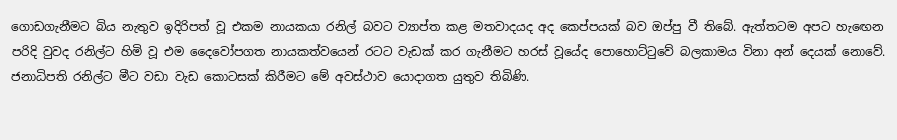ගොඩගැනීමට බිය නැතුව ඉදිරිපත් වූ එකම නායකයා රනිල් බවට ව්‍යාප්ත කළ මතවාදයද අද කෙප්පයක් බව ඔප්පු වී තිබේ. ඇත්තටම අපට හැඟෙන පරිදි වුවද රනිල්ට හිමි වූ එම දෛවෝපගත නායකත්වයෙන් රටට වැඩක් කර ගැනීමට හරස් වූයේද පොහොට්ටුවේ බලකාමය විනා අන් දෙයක් නොවේ. ජනාධිපති රනිල්ට මීට වඩා වැඩ කොටසක් කිරීමට මේ අවස්ථාව යොදාගත යුතුව තිබිණි.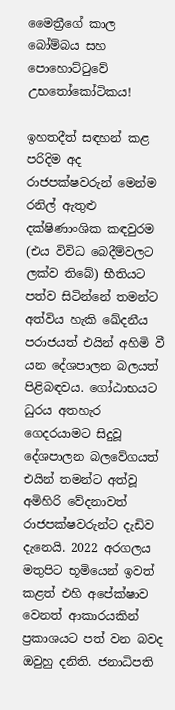මෛත්‍රීගේ කාල බෝම්බය සහ පොහොට්ටුවේ උභතෝකෝටිකය!

ඉහතදීත් සඳහන් කළ පරිදිම අද රාජපක්ෂවරුන් මෙන්ම රනිල් ඇතුළු දක්ෂිණාංශික කඳවුරම (එය විවිධ බෙදීම්වලට ලක්ව තිබේ) භීතියට පත්ව සිටින්නේ තමන්ට අත්විය හැකි ඛේදනීය පරාජයත් එයින් අහිමි වී යන දේශපාලන බලයත් පිළිබඳවය. ගෝඨාභයට ධුරය අතහැර ගෙදරයාමට සිදුවූ දේශපාලන බලවේගයත් එයින් තමන්ට අත්වූ අමිහිරි වේදනාවත් රාජපක්ෂවරුන්ට දැඩිව දැනෙයි. 2022 අරගලය මතුපිට භූමියෙන් ඉවත් කළත් එහි අපේක්ෂාව වෙනත් ආකාරයකින් ප්‍රකාශයට පත් වන බවද ඔවුහු දනිති. ජනාධිපති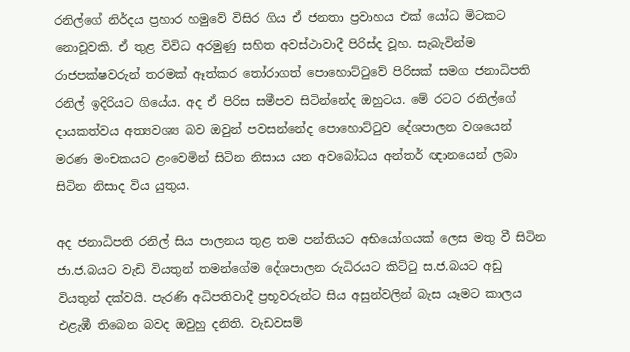රනිල්ගේ නිර්දය ප්‍රහාර හමුවේ විසිර ගිය ඒ ජනතා ප්‍රවාහය එක් යෝධ මිටකට නොවූවකි. ඒ තුළ විවිධ අරමුණු සහිත අවස්ථාවාදී පිරිස්ද වූහ. සැබැවින්ම රාජපක්ෂවරුන් තරමක් ඈත්කර තෝරාගත් පොහොට්ටුවේ පිරිසක් සමග ජනාධිපති රනිල් ඉදිරියට ගියේය. අද ඒ පිරිස සමීපව සිටින්නේද ඔහුටය. මේ රටට රනිල්ගේ දායකත්වය අත්‍යවශ්‍ය බව ඔවුන් පවසන්නේද පොහොට්ටුව දේශපාලන වශයෙන් මරණ මංචකයට ළංවෙමින් සිටින නිසාය යන අවබෝධය අන්තර් ඥානයෙන් ලබා සිටින නිසාද විය යුතුය.

අද ජනාධිපති රනිල් සිය පාලනය තුළ තම පන්තියට අභියෝගයක් ලෙස මතු වී සිටින ජා.ජ.බයට වැඩි වියතුන් තමන්ගේම දේශපාලන රුධිරයට කිට්ටු ස.ජ.බයට අඩු වියතුන් දක්වයි. පැරණි අධිපතිවාදී ප්‍රභූවරුන්ට සිය අසුන්වලින් බැස යෑමට කාලය එළැඹී තිබෙන බවද ඔවුහු දනිති. වැඩවසම්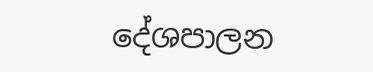දේශපාලන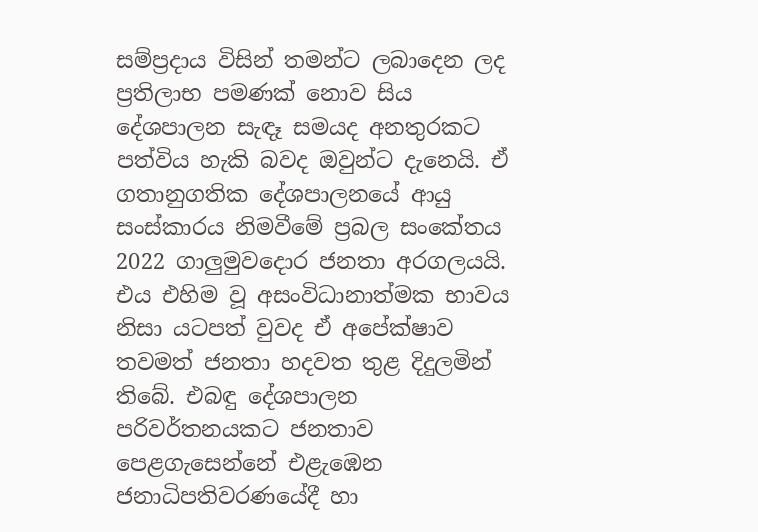සම්ප්‍රදාය විසින් තමන්ට ලබාදෙන ලද ප්‍රතිලාභ පමණක් නොව සිය දේශපාලන සැඳෑ සමයද අනතුරකට පත්විය හැකි බවද ඔවුන්ට දැනෙයි. ඒ ගතානුගතික දේශපාලනයේ ආයු සංස්කාරය නිමවීමේ ප්‍රබල සංකේතය 2022 ගාලුමුවදොර ජනතා අරගලයයි. එය එහිම වූ අසංවිධානාත්මක භාවය නිසා යටපත් වුවද ඒ අපේක්ෂාව තවමත් ජනතා හදවත තුළ දිදුලමින් තිබේ. එබඳු දේශපාලන පරිවර්තනයකට ජනතාව පෙළගැසෙන්නේ එළැඹෙන ජනාධිපතිවරණයේදී හා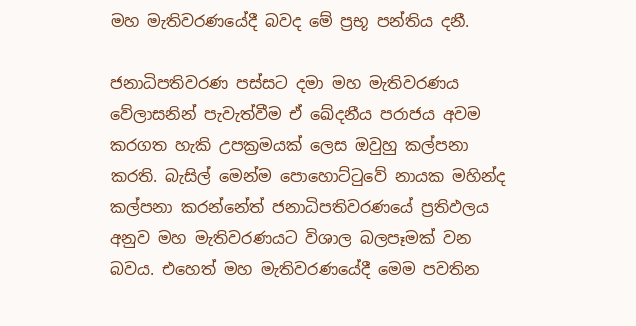මහ මැතිවරණයේදී බවද මේ ප්‍රභූ පන්තිය දනී.

ජනාධිපතිවරණ පස්සට දමා මහ මැතිවරණය වේලාසනින් පැවැත්වීම ඒ ඛේදනීය පරාජය අවම කරගත හැකි උපක්‍රමයක් ලෙස ඔවුහු කල්පනා කරති. බැසිල් මෙන්ම පොහොට්ටුවේ නායක මහින්ද කල්පනා කරන්නේත් ජනාධිපතිවරණයේ ප්‍රතිඵලය අනුව මහ මැතිවරණයට විශාල බලපෑමක් වන බවය. එහෙත් මහ මැතිවරණයේදී මෙම පවතින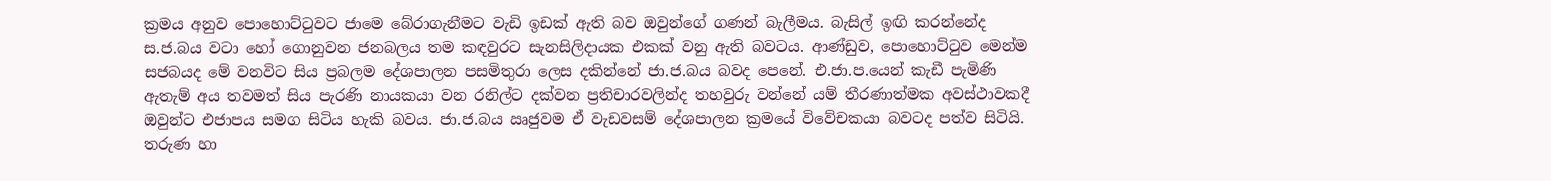ක්‍රමය අනුව පොහොට්ටුවට ජාමෙ බේරාගැනීමට වැඩි ඉඩක් ඇති බව ඔවුන්ගේ ගණන් බැලීමය. බැසිල් ඉඟි කරන්නේද ස.ජ.බය වටා හෝ ගොනුවන ජනබලය තම කඳවුරට සැනසිලිදායක එකක් වනු ඇති බවටය. ආණ්ඩුව, පොහොට්ටුව මෙන්ම සජබයද මේ වනවිට සිය ප්‍රබලම දේශපාලන පසමිතුරා ලෙස දකින්නේ ජා.ජ.බය බවද පෙනේ. එ.ජා.ප.යෙන් කැඩී පැමිණි ඇතැම් අය තවමත් සිය පැරණි නායකයා වන රනිල්ට දක්වන ප්‍රතිචාරවලින්ද තහවුරු වන්නේ යම් තීරණාත්මක අවස්ථාවකදී ඔවුන්ට එජාපය සමග සිටිය හැකි බවය. ජා.ජ.බය ඍජුවම ඒ වැඩවසම් දේශපාලන ක්‍රමයේ විවේචකයා බවටද පත්ව සිටියි. තරුණ හා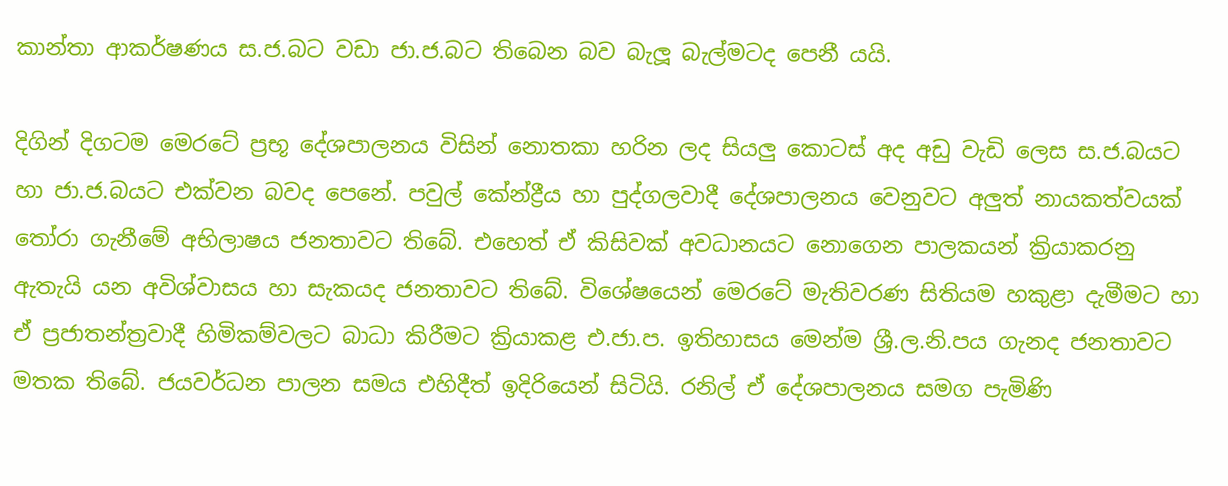කාන්තා ආකර්ෂණය ස.ජ.බට වඩා ජා.ජ.බට තිබෙන බව බැලූ බැල්මටද පෙනී යයි.

දිගින් දිගටම මෙරටේ ප්‍රභූ දේශපාලනය විසින් නොතකා හරින ලද සියලු කොටස් අද අඩු වැඩි ලෙස ස.ජ.බයට හා ජා.ජ.බයට එක්වන බවද පෙනේ. පවුල් කේන්ද්‍රීය හා පුද්ගලවාදී දේශපාලනය වෙනුවට අලුත් නායකත්වයක් තෝරා ගැනීමේ අභිලාෂය ජනතාවට තිබේ. එහෙත් ඒ කිසිවක් අවධානයට නොගෙන පාලකයන් ක්‍රියාකරනු ඇතැයි යන අවිශ්වාසය හා සැකයද ජනතාවට තිබේ. විශේෂයෙන් මෙරටේ මැතිවරණ සිතියම හකුළා දැමීමට හා ඒ ප්‍රජාතන්ත්‍රවාදී හිමිකම්වලට බාධා කිරීමට ක්‍රියාකළ එ.ජා.ප. ඉතිහාසය මෙන්ම ශ්‍රී.ල.නි.පය ගැනද ජනතාවට මතක තිබේ. ජයවර්ධන පාලන සමය එහිදීත් ඉදිරියෙන් සිටියි. රනිල් ඒ දේශපාලනය සමග පැමිණි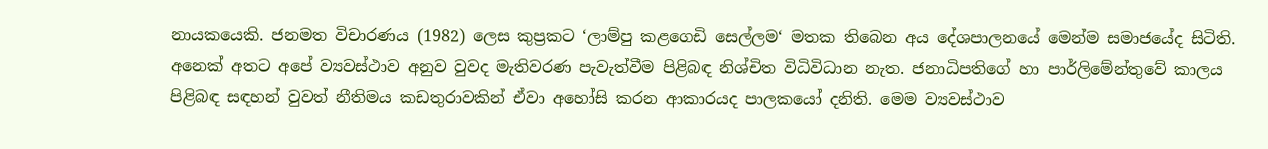නායකයෙකි. ජනමත විචාරණය (1982) ලෙස කුප්‍රකට ‘ලාම්පු කළගෙඩි සෙල්ලම‘ මතක තිබෙන අය දේශපාලනයේ මෙන්ම සමාජයේද සිටිති. අනෙක් අතට අපේ ව්‍යවස්ථාව අනුව වුවද මැතිවරණ පැවැත්වීම පිළිබඳ නිශ්චිත විධිවිධාන නැත. ජනාධිපතිගේ හා පාර්ලිමේන්තුවේ කාලය පිළිබඳ සඳහන් වුවත් නීතිමය කඩතුරාවකින් ඒවා අහෝසි කරන ආකාරයද පාලකයෝ දනිති. මෙම ව්‍යවස්ථාව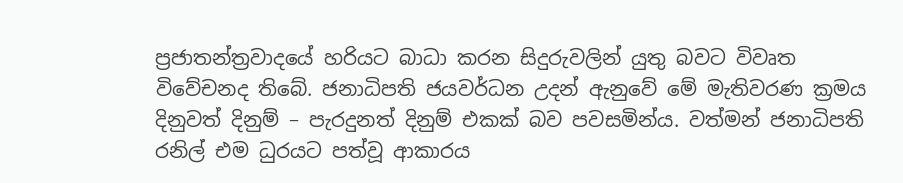ප්‍රජාතන්ත්‍රවාදයේ හරියට බාධා කරන සිදුරුවලින් යුතු බවට විවෘත විවේචනද තිබේ. ජනාධිපති ජයවර්ධන උදන් ඇනුවේ මේ මැතිවරණ ක්‍රමය දිනුවත් දිනුම් – පැරදුනත් දිනුම් එකක් බව පවසමින්ය. වත්මන් ජනාධිපති රනිල් එම ධුරයට පත්වූ ආකාරය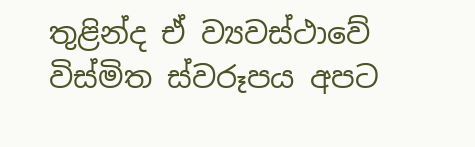තුළින්ද ඒ ව්‍යවස්ථාවේ විස්මිත ස්වරූපය අපට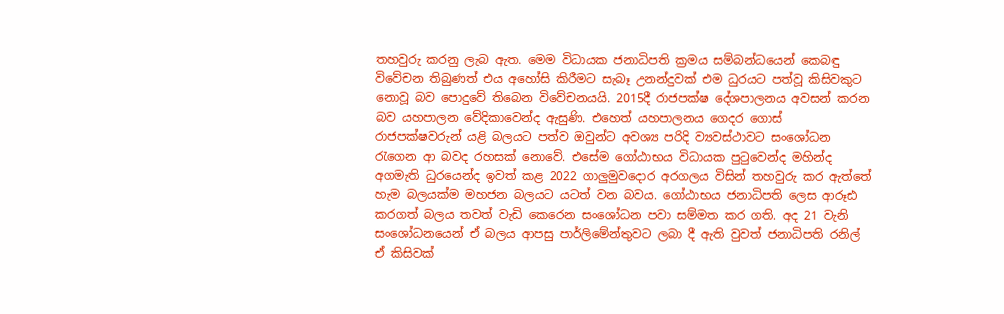තහවුරු කරනු ලැබ ඇත. මෙම විධායක ජනාධිපති ක්‍රමය සම්බන්ධයෙන් කෙබඳු විවේචන තිබුණත් එය අහෝසි කිරීමට සැබෑ උනන්දුවක් එම ධුරයට පත්වූ කිසිවකුට නොවූ බව පොදුවේ තිබෙන විවේචනයයි. 2015දී රාජපක්ෂ දේශපාලනය අවසන් කරන බව යහපාලන වේදිකාවෙන්ද ඇසුණි. එහෙත් යහපාලනය ගෙදර ගොස් රාජපක්ෂවරුන් යළි බලයට පත්ව ඔවුන්ට අවශ්‍ය පරිදි ව්‍යවස්ථාවට සංශෝධන රැගෙන ආ බවද රහසක් නොවේ. එසේම ගෝඨාභය විධායක පුටුවෙන්ද මහින්ද අගමැති ධුරයෙන්ද ඉවත් කළ 2022 ගාලුමුවදොර අරගලය විසින් තහවුරු කර ඇත්තේ හැම බලයක්ම මහජන බලයට යටත් වන බවය. ගෝඨාභය ජනාධිපති ලෙස ආරූඪ කරගත් බලය තවත් වැඩි කෙරෙන සංශෝධන පවා සම්මත කර ගති. අද 21 වැනි සංශෝධනයෙන් ඒ බලය ආපසු පාර්ලිමේන්තුවට ලබා දී ඇති වුවත් ජනාධිපති රනිල් ඒ කිසිවක්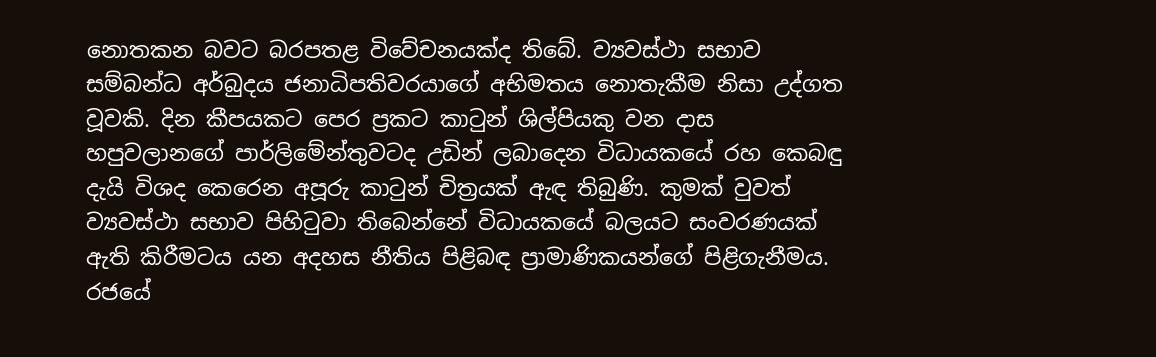නොතකන බවට බරපතළ විවේචනයක්ද තිබේ. ව්‍යවස්ථා සභාව සම්බන්ධ අර්බුදය ජනාධිපතිවරයාගේ අභිමතය නොතැකීම නිසා උද්ගත වූවකි. දින කීපයකට පෙර ප්‍රකට කාටුන් ශිල්පියකු වන දාස හපුවලානගේ පාර්ලිමේන්තුවටද උඩින් ලබාදෙන විධායකයේ රහ කෙබඳු දැයි විශද කෙරෙන අපූරු කාටුන් චිත්‍රයක් ඇඳ තිබුණි. කුමක් වුවත් ව්‍යවස්ථා සභාව පිහිටුවා තිබෙන්නේ විධායකයේ බලයට සංවරණයක් ඇති කිරීමටය යන අදහස නීතිය පිළිබඳ ප්‍රාමාණිකයන්ගේ පිළිගැනීමය. රජයේ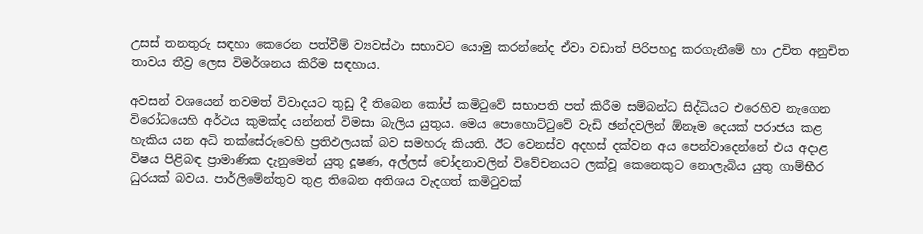උසස් තනතුරු සඳහා කෙරෙන පත්වීම් ව්‍යවස්ථා සභාවට යොමු කරන්නේද ඒවා වඩාත් පිරිපහදු කරගැනීමේ හා උචිත අනුචිත තාවය තීව්‍ර ලෙස විමර්ශනය කිරීම සඳහාය.

අවසන් වශයෙන් තවමත් විවාදයට තුඩු දී තිබෙන කෝප් කමිටුවේ සභාපති පත් කිරීම සම්බන්ධ සිද්ධියට එරෙහිව නැගෙන විරෝධයෙහි අර්ථය කුමක්ද යන්නත් විමසා බැලිය යුතුය. මෙය පොහොට්ටුවේ වැඩි ඡන්දවලින් ඕනෑම දෙයක් පරාජය කළ හැකිය යන අධි තක්සේරුවෙහි ප්‍රතිඵලයක් බව සමහරු කියති. ඊට වෙනස්ව අදහස් දක්වන අය පෙන්වාදෙන්නේ එය අදාළ විෂය පිළිබඳ ප්‍රාමාණික දැනුමෙන් යුතු දූෂණ, අල්ලස් චෝදනාවලින් විවේචනයට ලක්වූ කෙනෙකුට නොලැබිය යුතු ගාම්භීර ධුරයක් බවය. පාර්ලිමේන්තුව තුළ තිබෙන අතිශය වැදගත් කමිටුවක්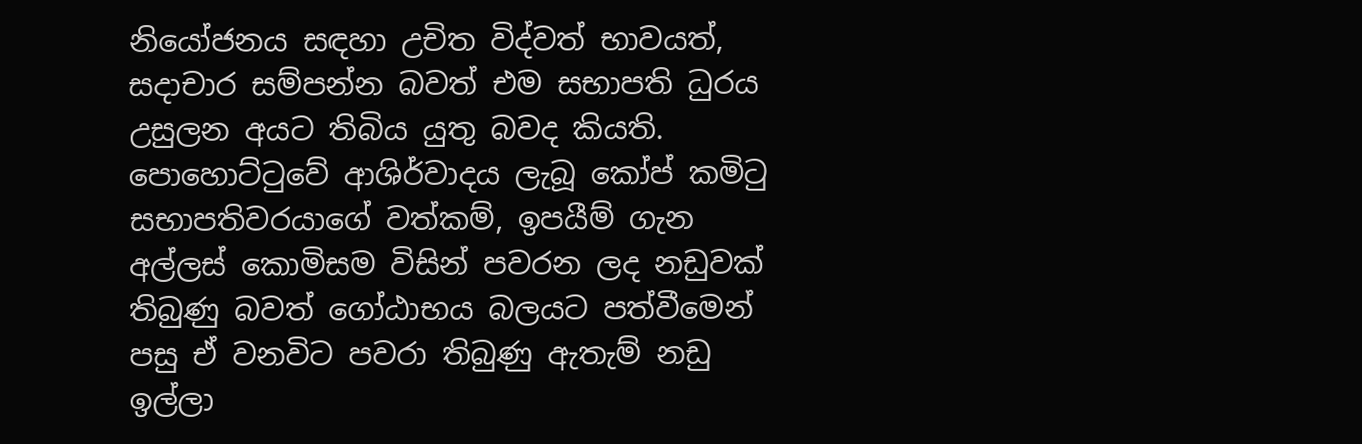නියෝජනය සඳහා උචිත විද්වත් භාවයත්, සදාචාර සම්පන්න බවත් එම සභාපති ධුරය උසුලන අයට තිබිය යුතු බවද කියති. පොහොට්ටුවේ ආශිර්වාදය ලැබූ කෝප් කමිටු සභාපතිවරයාගේ වත්කම්, ඉපයීම් ගැන අල්ලස් කොමිසම විසින් පවරන ලද නඩුවක් තිබුණු බවත් ගෝඨාභය බලයට පත්වීමෙන් පසු ඒ වනවිට පවරා තිබුණු ඇතැම් නඩු ඉල්ලා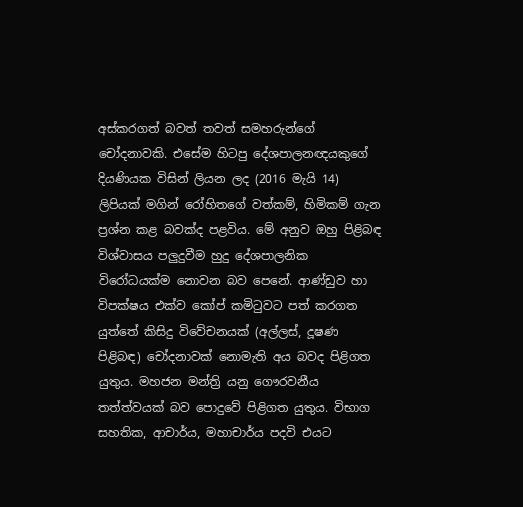අස්කරගත් බවත් තවත් සමහරුන්ගේ චෝදනාවකි. එසේම හිටපු දේශපාලනඥයකුගේ දියණියක විසින් ලියන ලද (2016 මැයි 14) ලිපියක් මගින් රෝහිතගේ වත්කම්, හිමිකම් ගැන ප්‍රශ්න කළ බවක්ද පළවිය. මේ අනුව ඔහු පිළිබඳ විශ්වාසය පලුදුවීම හුදු දේශපාලනික විරෝධයක්ම නොවන බව පෙනේ. ආණ්ඩුව හා විපක්ෂය එක්ව කෝප් කමිටුවට පත් කරගත යුත්තේ කිසිදු විවේචනයක් (අල්ලස්, දූෂණ පිළිබඳ) චෝදනාවක් නොමැති අය බවද පිළිගත යුතුය. මහජන මන්ත්‍රි යනු ගෞරවනීය තත්ත්වයක් බව පොදුවේ පිළිගත යුතුය. විභාග සහතික, ආචාර්ය, මහාචාර්ය පදවි එයට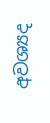අවශ්‍යද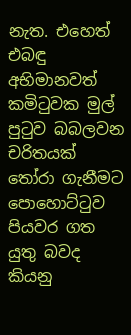නැත. එහෙත් එබඳු අභිමානවත් කමිටුවක මුල් පුටුව බබලවන චරිතයක් තෝරා ගැනීමට පොහොට්ටුව පියවර ගත යුතු බවද කියනු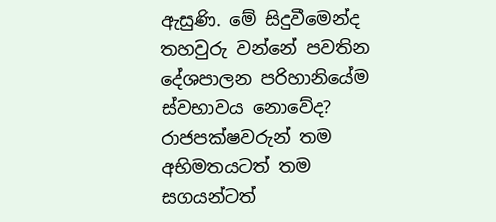ඇසුණි. මේ සිදුවීමෙන්ද තහවුරු වන්නේ පවතින දේශපාලන පරිහානියේම ස්වභාවය නොවේද? රාජපක්ෂවරුන් තම අභිමතයටත් තම සගයන්ටත්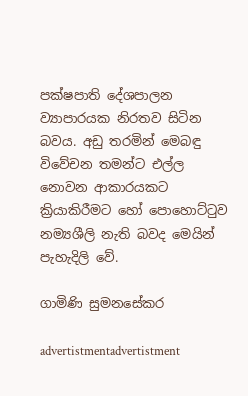පක්ෂපාති දේශපාලන ව්‍යාපාරයක නිරතව සිටින බවය. අඩු තරමින් මෙබඳු විවේචන තමන්ට එල්ල නොවන ආකාරයකට ක්‍රියාකිරීමට හෝ පොහොට්ටුව නම්‍යශීලි නැති බවද මෙයින් පැහැදිලි වේ.

ගාමිණි සුමනසේකර

advertistmentadvertistment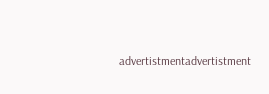advertistmentadvertistment